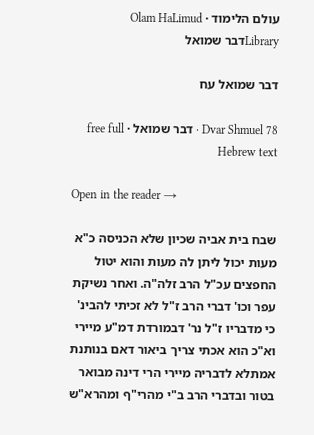עולם הלימוד · Olam HaLimud
Libraryדבר שמואל

דבר שמואל עח

Dvar Shmuel 78 · דבר שמואל · free full Hebrew text

Open in the reader →

שבח בית אביה שכיון שלא הכניסה כ"א מעות יכול ליתן לה מעות והוא יטול החפצים עכ"ל הרב זלה"ה. ואחר נשיקת עפר וכו' דברי הרב ז"ל לא זכיתי להבינ' כי מדבריו ז"ל נר' דבמורדת דמ"ע מיירי וא"כ הוא אכתי צריך ביאור דאם בנותנת אמתלא לדבריה מיירי הרי דינה מבואר בטור ובדברי הרב ב"י מהרי"ף ומהרא"ש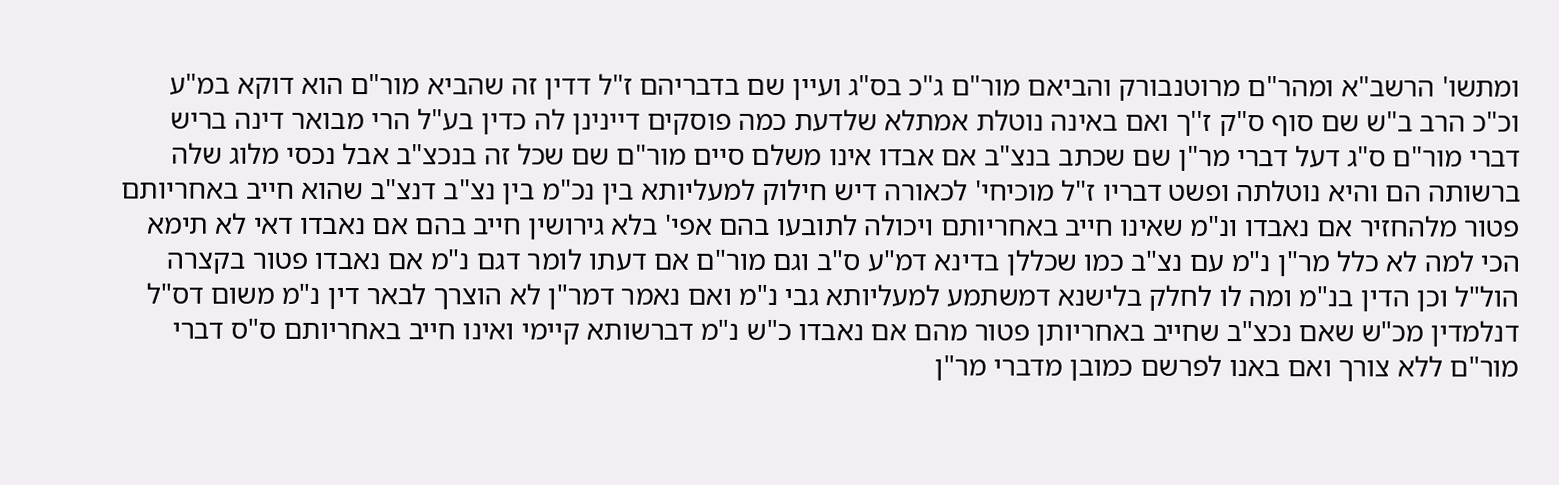ומתשו' הרשב"א ומהר"ם מרוטנבורק והביאם מור"ם ג"כ בס"ג ועיין שם בדבריהם ז"ל דדין זה שהביא מור"ם הוא דוקא במ"ע וכ"כ הרב ב"ש שם סוף ס"ק ז''ך ואם באינה נוטלת אמתלא שלדעת כמה פוסקים דיינינן לה כדין בע"ל הרי מבואר דינה בריש דברי מור"ם ס"ג דעל דברי מר"ן שם שכתב בנצ"ב אם אבדו אינו משלם סיים מור"ם שם שכל זה בנכצ"ב אבל נכסי מלוג שלה ברשותה הם והיא נוטלתה ופשט דבריו ז"ל מוכיחי' לכאורה דיש חילוק למעליותא בין נכ"מ בין נצ"ב דנצ"ב שהוא חייב באחריותם פטור מלהחזיר אם נאבדו ונ"מ שאינו חייב באחריותם ויכולה לתובעו בהם אפי' בלא גירושין חייב בהם אם נאבדו דאי לא תימא הכי למה לא כלל מר"ן נ"מ עם נצ"ב כמו שכללן בדינא דמ"ע ס"ב וגם מור"ם אם דעתו לומר דגם נ"מ אם נאבדו פטור בקצרה הול"ל וכן הדין בנ"מ ומה לו לחלק בלישנא דמשתמע למעליותא גבי נ"מ ואם נאמר דמר"ן לא הוצרך לבאר דין נ"מ משום דס"ל דנלמדין מכ"ש שאם נכצ"ב שחייב באחריותן פטור מהם אם נאבדו כ"ש נ"מ דברשותא קיימי ואינו חייב באחריותם ס"ס דברי מור"ם ללא צורך ואם באנו לפרשם כמובן מדברי מר"ן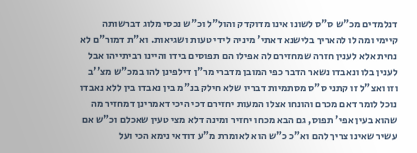דנלמדים מכ"ש ס"ס לשונו אינו מדוקדק והול"ל וכ"ש נכסי מלוג דברשותה קיימי ומה לו להאריך בלישנא דאתי' מיניה לידי טעות ושגיאות. וא"ת דמור"ם לא נחית אלא לענין חזרה שמחזירם לה אפילו הם תפוסים בידו והיינו רביתייהו אבל לענין בלו ונאבדו נשאר הדבר כפי המובן מדברי מר"ן דילפינן להו במכ"ש מצ''ב וזו ואצ"ל זו קתני ס"ס מסתמיות דבריו שלא חילק בנ"מ בין נאבדו בין ללא נאבדו נוכל לומר דאם מכרם והונחו אצלו המעות יחזירם דכי היכי דאמרינן דמחזיר מה שהוא בעין אפי' תפוס, גם הבא מכחו יחזיר ומינה דלא מצי טעין שאכלם וכ"ש אם עשיר שאינו צריך להם וא"כ כ"ש הוא לאומרת מ"ע דודאי נימא הכי ועל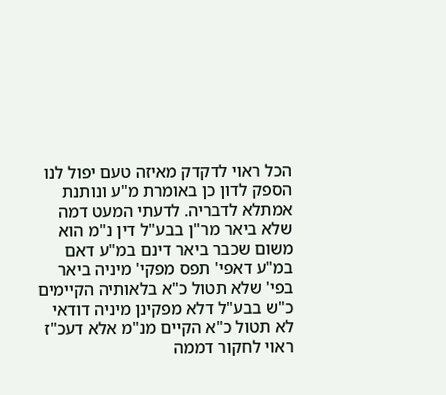הכל ראוי לדקדק מאיזה טעם יפול לנו הספק לדון כן באומרת מ"ע ונותנת אמתלא לדבריה. לדעתי המעט דמה שלא ביאר מר"ן בבע"ל דין נ"מ הוא משום שכבר ביאר דינם במ"ע דאם במ"ע דאפי' תפס מפקי' מיניה ביאר בפי' שלא תטול כ"א בלאותיה הקיימים כ"ש בבע"ל דלא מפקינן מיניה דודאי לא תטול כ"א הקיים מנ"מ אלא דעכ"ז ראוי לחקור דממה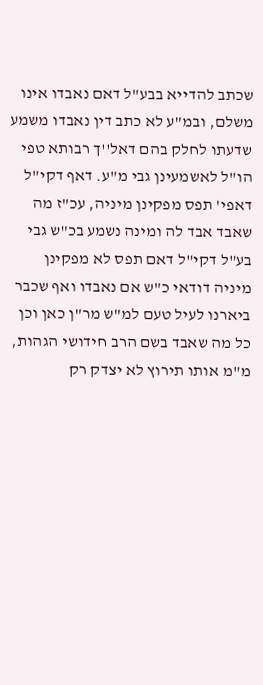שכתב להדייא בבע"ל דאם נאבדו אינו משלם, ובמ"ע לא כתב דין נאבדו משמע שדעתו לחלק בהם דאל''ך רבותא טפי הו"ל לאשמעינן גבי מ"ע. דאף דקי"ל דאפי' תפס מפקינן מיניה, עכ"ז מה שאבד אבד לה ומינה נשמע בכ"ש גבי בע"ל דקי"ל דאם תפס לא מפקינן מיניה דודאי כ"ש אם נאבדו ואף שכבר ביארנו לעיל טעם למ"ש מר"ן כאן וכן כל מה שאבד בשם הרב חידושי הגהות, מ"מ אותו תירוץ לא יצדק רק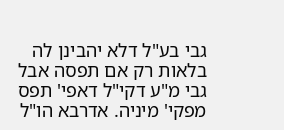גבי בע"ל דלא יהבינן לה בלאות רק אם תפסה אבל גבי מ"ע דקי"ל דאפי' תפס מפקי' מיניה. אדרבא הו"ל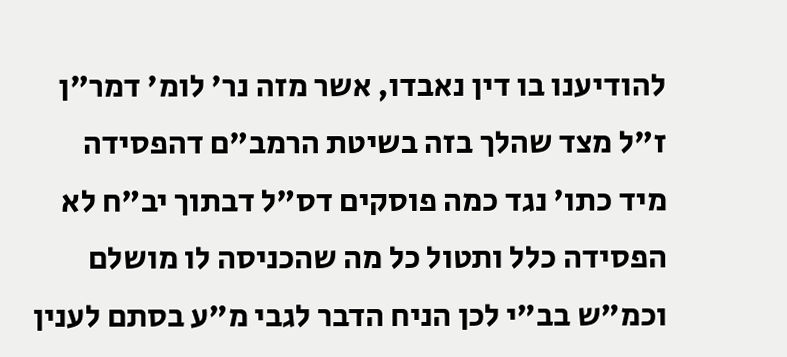להודיענו בו דין נאבדו, אשר מזה נר' לומ' דמר"ן ז"ל מצד שהלך בזה בשיטת הרמב"ם דהפסידה מיד כתו' נגד כמה פוסקים דס"ל דבתוך יב"ח לא הפסידה כלל ותטול כל מה שהכניסה לו מושלם וכמ"ש בב"י לכן הניח הדבר לגבי מ"ע בסתם לענין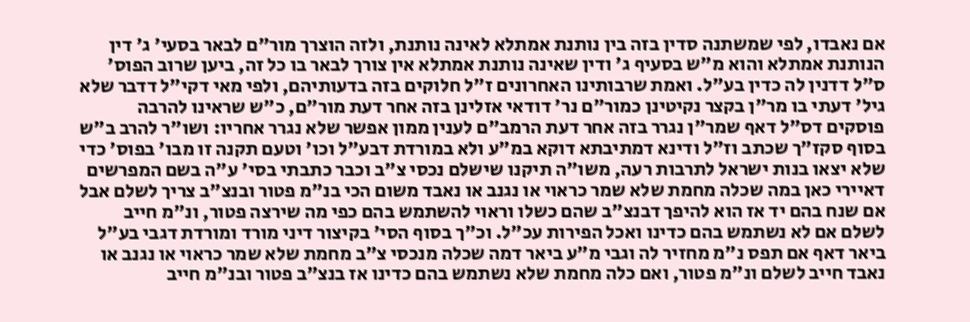אם נאבדו, לפי שמשתנה סדין בזה בין נותנת אמתלא לאינה נותנת, ולזה הוצרך מור"ם לבאר בסעי' ג' דין הנותנת אמתלא והוא מ"ש בסעיף ג' ודין שאינה נותנת אמתלא אין צורך לבאר בו כל זה, ביען שרוב הפוס' ס"ל דדנין לה כדין בע"ל. ואמת שרבותינו האחרונים ז"ל חלוקים בזה בדעותיהם, ולפי מאי דקי"ל דדבר שלא גיל' דעתי בו מר"ן בקצר נקיטינן כמור"ם נר' דודאי אזלינן בזה אחר דעת מור"ם, כ"ש שראינו להרבה פוסקים דס"ל דאף שמר"ן נגרר בזה אחר דעת הרמב"ם לענין ממון אפשר שלא נגרר אחריו: ושו"ר להרב ב"ש בסוף סקז"ך שכתב וז"ל ודינא דמתיבתא דוקא במ"ע ולא במורדת דבע"ל וכו' וטעם תקנה זו מבו' בפוס' כדי שלא יצאו בנות ישראל לתרבות רעה, משו"ה תיקנו שישלם נכסי צ"ב וכבר כתבתי בסי' ע"ה בשם המפרשים דאיירי כאן במה שכלה מחמת שלא שמר כראוי או נגנב או נאבד משום הכי בנ"מ פטור ובנצ"ב צריך לשלם אבל אם שנח בהם יד אז הוא להיפך דבנצ"ב שהם כשלו וראוי להשתמש בהם כפי מה שירצה פטור, ונ"מ חייב לשלם אם לא נשתמש בהם כדינו ואכל הפירות עכ"ל. וכ"ך בסוף הסי' בקיצור דיני מורד ומורדת דגבי בע"ל ביאר דאף אם תפס נ"מ מחזיר לה וגבי מ"ע ביאר דמה שכלה מנכסי צ"ב מחמת שלא שמר כראוי או נגנב או נאבד חייב לשלם ונ"מ פטור, ואם כלה מחמת שלא נשתמש בהם כדינו אז בנצ"ב פטור ובנ"מ חייב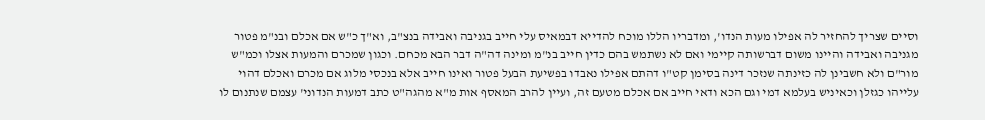וסיים שצריך להחזיר לה אפילו מעות הנדו', ומדבריו הללו מוכח להדייא דבמאיס עלי חייב בגניבה ואבידה בנצ"ב, וא"ך כ"ש אם אכלם ובנ"מ פטור מגניבה ואבידה והיינו משום דברשותה קיימי ואם לא נשתמש בהם כדין חייב בנ"מ ומינה דה"ה דבר הבא מכחם. וכגון שמכרם והמעות אצלו וכמ"ש מור"ם ולא חשבינן לה כזינתה שנזכר דינה בסימן קט"ו דהתם אפילו נאבדו בפשיעת הבעל פטור ואינו חייב אלא בנכסי מלוג אם מכרם ואכלם דהוי עלייהו כגזלן וכאיניש בעלמא דמי וגם הכא ודאי חייב אם אכלם מטעם זה, ועיין להרב המאסף אות מ"א מהגה"ט כתב דמעות הנדוני' עצמם שנתנום לו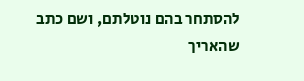להסתחר בהם נוטלתם, ושם כתב שהאריך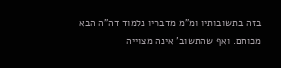בזה בתשובותיו ומ"מ מדבריו נלמוד דה"ה הבא מכוחם. ואף שהתשוב' אינה מצוייה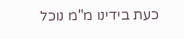כעת בידינו מ"מ נוכל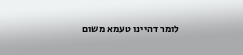לומר דהיינו טעמא משום